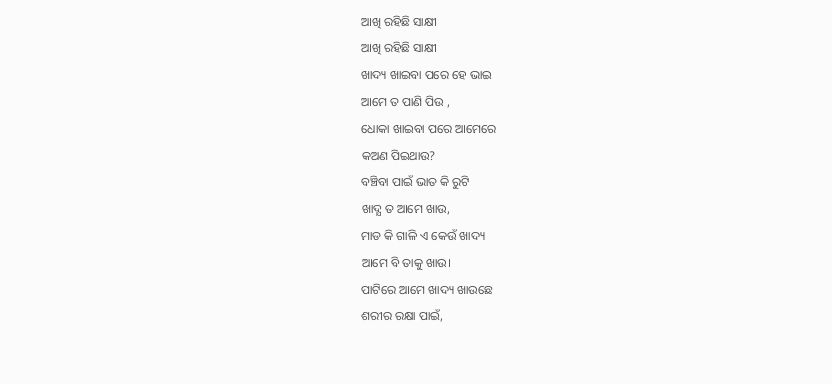ଆଖି ରହିଛି ସାକ୍ଷୀ
ଆଖି ରହିଛି ସାକ୍ଷୀ
ଖାଦ୍ୟ ଖାଇବା ପରେ ହେ ଭାଇ
ଆମେ ତ ପାଣି ପିଉ ,
ଧୋକା ଖାଇବା ପରେ ଆମେରେ
କଅଣ ପିଇଥାଉ?
ବଞ୍ଚିବା ପାଇଁ ଭାତ କି ରୁଟି
ଖାଦ୍ଯ ତ ଆମେ ଖାଉ,
ମାଡ କି ଗାଳି ଏ କେଉଁ ଖାଦ୍ୟ
ଆମେ ବି ତାକୁ ଖାଉ।
ପାଟିରେ ଆମେ ଖାଦ୍ୟ ଖାଉଛେ
ଶରୀର ରକ୍ଷା ପାଇଁ,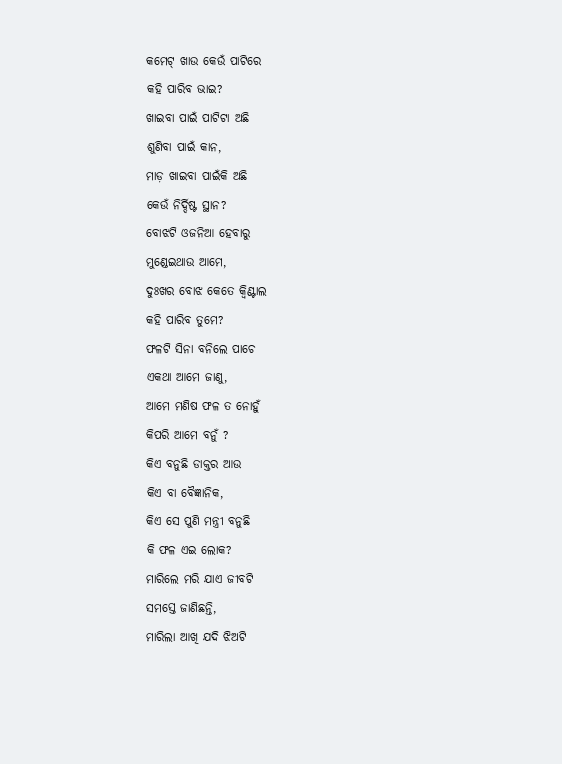କମେଟ୍ ଖାଉ କେଉଁ ପାଟିରେ
କହି ପାରିବ ଭାଇ?
ଖାଇବା ପାଇଁ ପାଟିଟା ଅଛି
ଶୁଣିବା ପାଇଁ କାନ,
ମାଡ଼ ଖାଇବା ପାଇଁକି ଅଛି
କେଉଁ ନିର୍ଦ୍ଦିଷ୍ଟ ସ୍ଥାନ?
ବୋଝଟି ଓଜନିଆ ହେବାରୁ
ମୁଣ୍ଡେଇଥାଉ ଆମେ,
ଦୁଃଖର ବୋଝ କେତେ କ୍ଵିଣ୍ଟାଲ
କହି ପାରିବ ତୁମେ?
ଫଳଟି ସିନା ବନିଲେ ପାଚେ
ଏକଥା ଆମେ ଜାଣୁ,
ଆମେ ମଣିଷ ଫଳ ତ ନୋହୁଁ
କିପରି ଆମେ ବନୁଁ ?
କିଏ ବନୁଛି ଡାକ୍ତର ଆଉ
କିଏ ବା ବୈଜ୍ଞାନିକ,
କିଏ ସେ ପୁଣି ମନ୍ତ୍ରୀ ବନୁଛି
କି ଫଳ ଏଇ ଲୋକ?
ମାରିଲେ ମରି ଯାଏ ଜୀବଟି
ସମସ୍ତେ ଜାଣିଛନ୍ତି,
ମାରିଲା ଆଖି ଯଦି ଝିଅଟି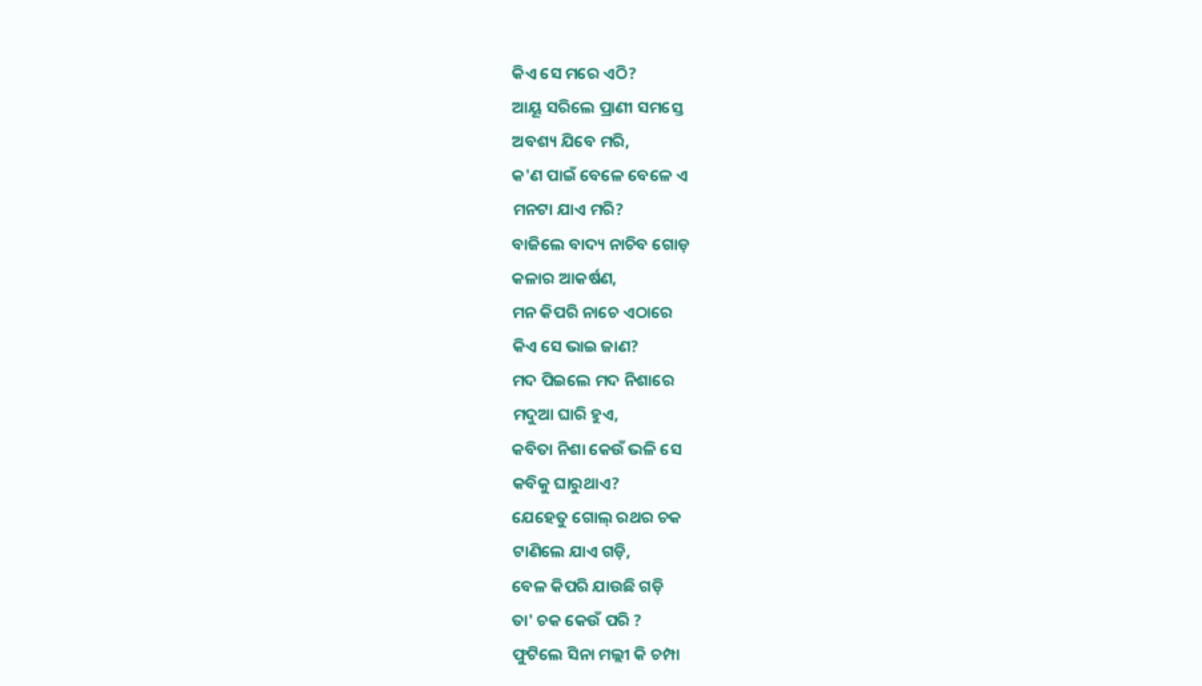କିଏ ସେ ମରେ ଏଠି?
ଆୟୂ ସରିଲେ ପ୍ରାଣୀ ସମସ୍ତେ
ଅବଶ୍ୟ ଯିବେ ମରି,
କ'ଣ ପାଇଁ ବେଳେ ବେଳେ ଏ
ମନଟା ଯାଏ ମରି?
ବାଜିଲେ ବାଦ୍ୟ ନାଚିବ ଗୋଡ଼
କଳାର ଆକର୍ଷଣ,
ମନ କିପରି ନାଚେ ଏଠାରେ
କିଏ ସେ ଭାଇ ଜାଣ?
ମଦ ପିଇଲେ ମଦ ନିଶାରେ
ମଦୁଆ ଘାରି ହୁଏ,
କବିତା ନିଶା କେଉଁ ଭଳି ସେ
କବିକୁ ଘାରୁଥାଏ?
ଯେହେତୁ ଗୋଲ୍ ରଥର ଚକ
ଟାଣିଲେ ଯାଏ ଗଡ଼ି,
ବେଳ କିପରି ଯାଉଛି ଗଡ଼ି
ତା' ଚକ କେଉଁ ପରି ?
ଫୁଟିଲେ ସିନା ମଲ୍ଲୀ କି ଚମ୍ପା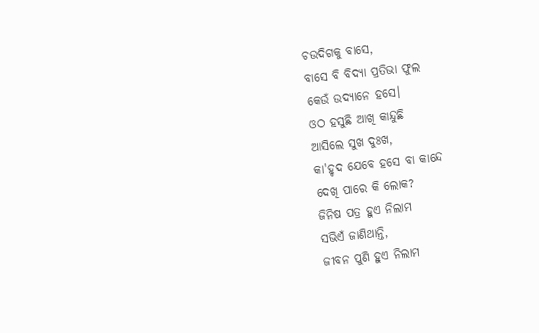ଚଉଦିଗକୁ ବାସେ,
ବାସେ ବି ବିଦ୍ୟା ପ୍ରତିଭା ଫୁଲ
କେଉଁ ଉଦ୍ୟାନେ ହସେ।
ଓଠ ହସୁଛି ଆଖି କାନ୍ଦୁଛି
ଆସିଲେ ସୁଖ ଦୁଃଖ,
କା'ହୃଦ ଯେବେ ହସେ ବା କାନ୍ଦେ
ଦେଖି ପାରେ କି ଲୋକ?
ଜିନିଷ ପତ୍ର ହୁଏ ନିଲାମ
ସଭିଏଁ ଜାଣିଥାନ୍ତି,
ଜୀବନ ପୁଣି ହୁଏ ନିଲାମ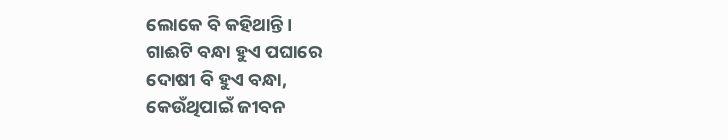ଲୋକେ ବି କହିଥାନ୍ତି।
ଗାଈଟି ବନ୍ଧା ହୁଏ ପଘାରେ
ଦୋଷୀ ବି ହୁଏ ବନ୍ଧା,
କେଉଁଥିପାଇଁ ଜୀବନ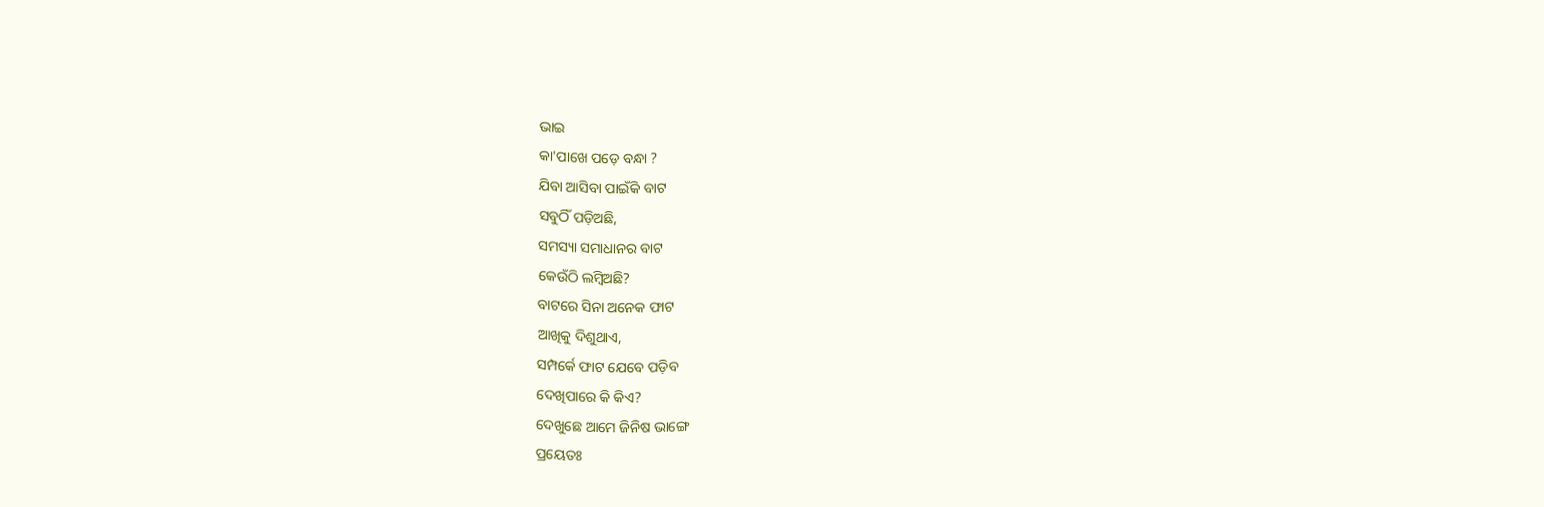ଭାଇ
କା'ପାଖେ ପଡ଼େ ବନ୍ଧା ?
ଯିବା ଆସିବା ପାଇଁକି ବାଟ
ସବୁଠିଁ ପଡ଼ିଅଛି,
ସମସ୍ୟା ସମାଧାନର ବାଟ
କେଉଁଠି ଲମ୍ଵିଅଛି?
ବାଟରେ ସିନା ଅନେକ ଫାଟ
ଆଖିକୁ ଦିଶୁଥାଏ,
ସମ୍ପର୍କେ ଫାଟ ଯେବେ ପଡ଼ିବ
ଦେଖିପାରେ କି କିଏ?
ଦେଖୁଛେ ଆମେ ଜିନିଷ ଭାଙ୍ଗେ
ପ୍ରୟେତଃ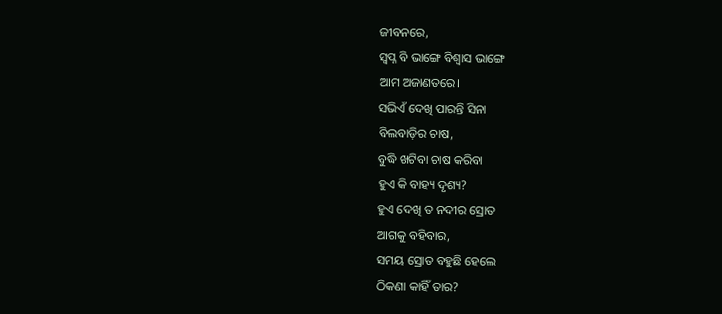ଜୀବନରେ,
ସ୍ଵପ୍ନ ବି ଭାଙ୍ଗେ ବିଶ୍ଵାସ ଭାଙ୍ଗେ
ଆମ ଅଜାଣତରେ।
ସଭିଏଁ ଦେଖି ପାରନ୍ତି ସିନା
ବିଲବାଡ଼ିର ଚାଷ,
ବୁଦ୍ଧି ଖଟିବା ଚାଷ କରିବା
ହୁଏ କି ବାହ୍ୟ ଦୃଶ୍ୟ?
ହୁଏ ଦେଖି ତ ନଦୀର ସ୍ରୋତ
ଆଗକୁ ବହିବାର,
ସମୟ ସ୍ରୋତ ବହୁଛି ହେଲେ
ଠିକଣା କାହିଁ ତାର?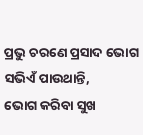ପ୍ରଭୁ ଚରଣେ ପ୍ରସାଦ ଭୋଗ
ସଭିଏଁ ପାଉଥାନ୍ତି,
ଭୋଗ କରିବା ସୁଖ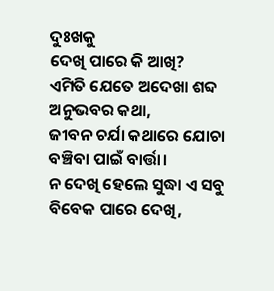ଦୁଃଖକୁ
ଦେଖି ପାରେ କି ଆଖି?
ଏମିତି ଯେତେ ଅଦେଖା ଶବ୍ଦ
ଅନୁଭବର କଥା,
ଜୀବନ ଚର୍ଯା କଥାରେ ଯୋଚା
ବଞ୍ଚିବା ପାଇଁ ବାର୍ତ୍ତା।
ନ ଦେଖି ହେଲେ ସୁଦ୍ଧା ଏ ସବୁ
ବିବେକ ପାରେ ଦେଖି,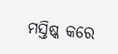ମସ୍ତିଷ୍କ କରେ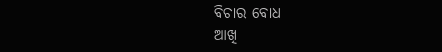ବିଚାର ବୋଧ
ଆଖି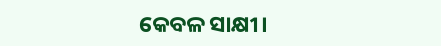କେବଳ ସାକ୍ଷୀ।